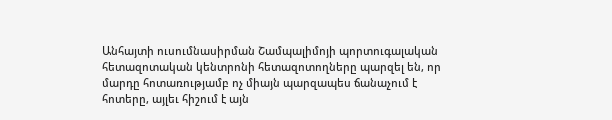Անհայտի ուսումնասիրման Շամպալիմոյի պորտուգալական հետազոտական կենտրոնի հետազոտողները պարզել են, որ մարդը հոտառությամբ ոչ միայն պարզապես ճանաչում է հոտերը, այլեւ հիշում է այն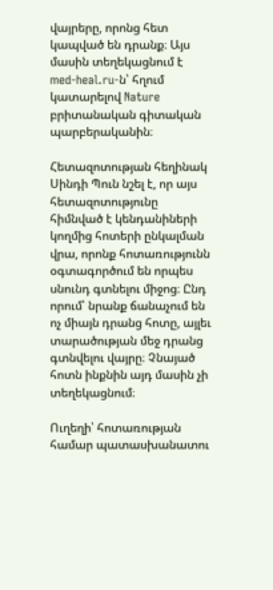վայրերը, որոնց հետ կապված են դրանք։ Այս մասին տեղեկացնում է med-heal.ru-ն՝ հղում կատարելով Nature բրիտանական գիտական պարբերականին։

Հետազոտության հեղինակ Սինդի Պուն նշել է, որ այս հետազոտությունը հիմնված է կենդանիների կողմից հոտերի ընկալման վրա, որոնք հոտառությունն օգտագործում են որպես սնունդ գտնելու միջոց։ Ընդ որում՝ նրանք ճանաչում են ոչ միայն դրանց հոտը, այլեւ տարածության մեջ դրանց գտնվելու վայրը։ Չնայած հոտն ինքնին այդ մասին չի տեղեկացնում։

Ուղեղի՝ հոտառության համար պատասխանատու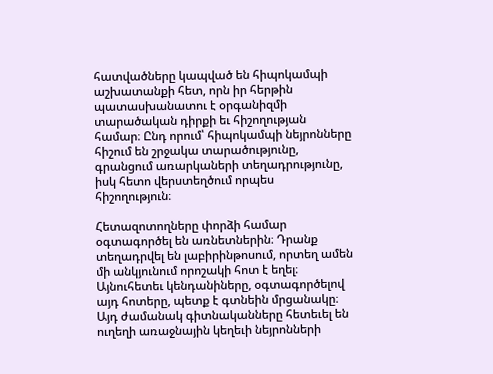հատվածները կապված են հիպոկամպի աշխատանքի հետ, որն իր հերթին պատասխանատու է օրգանիզմի տարածական դիրքի եւ հիշողության համար։ Ընդ որում՝ հիպոկամպի նեյրոնները հիշում են շրջակա տարածությունը, գրանցում առարկաների տեղադրությունը, իսկ հետո վերստեղծում որպես հիշողություն։

Հետազոտողները փորձի համար օգտագործել են առնետներին։ Դրանք տեղադրվել են լաբիրինթոսում, որտեղ ամեն մի անկյունում որոշակի հոտ է եղել։ Այնուհետեւ կենդանիները, օգտագործելով այդ հոտերը, պետք է գտնեին մրցանակը։ Այդ ժամանակ գիտնականները հետեւել են ուղեղի առաջնային կեղեւի նեյրոնների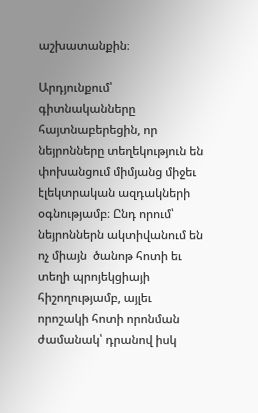աշխատանքին։

Արդյունքում՝ գիտնականները հայտնաբերեցին, որ  նեյրոնները տեղեկություն են փոխանցում միմյանց միջեւ էլեկտրական ազդակների օգնությամբ։ Ընդ որում՝ նեյրոններն ակտիվանում են ոչ միայն  ծանոթ հոտի եւ տեղի պրոյեկցիայի հիշողությամբ, այլեւ որոշակի հոտի որոնման ժամանակ՝ դրանով իսկ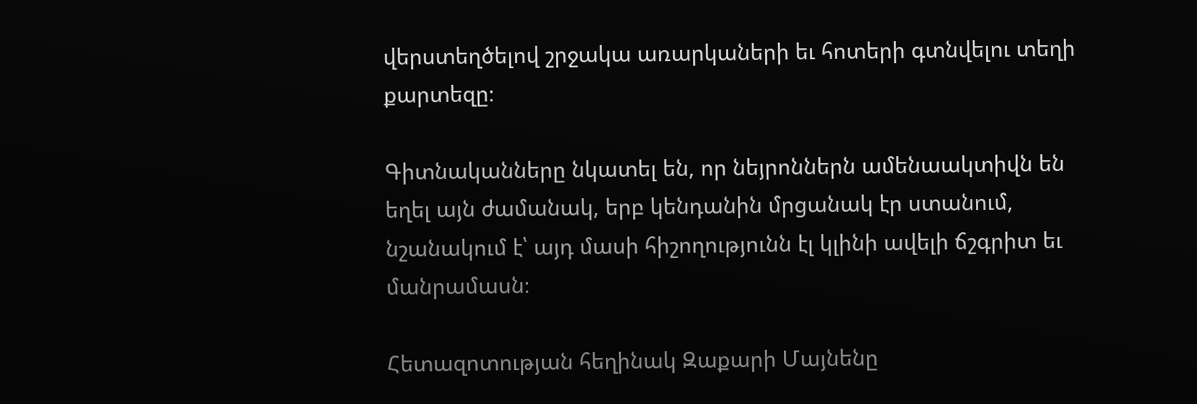վերստեղծելով շրջակա առարկաների եւ հոտերի գտնվելու տեղի քարտեզը։

Գիտնականները նկատել են, որ նեյրոններն ամենաակտիվն են եղել այն ժամանակ, երբ կենդանին մրցանակ էր ստանում, նշանակում է՝ այդ մասի հիշողությունն էլ կլինի ավելի ճշգրիտ եւ մանրամասն։

Հետազոտության հեղինակ Զաքարի Մայնենը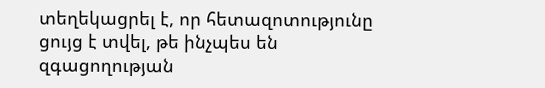տեղեկացրել է, որ հետազոտությունը ցույց է տվել, թե ինչպես են զգացողության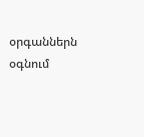օրգաններն օգնում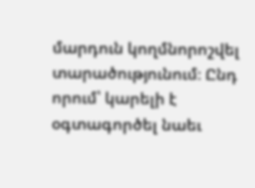մարդուն կողմնորոշվել տարածությունում։ Ընդ որում՝ կարելի է օգտագործել նաեւ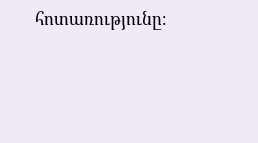հոտառությունը։